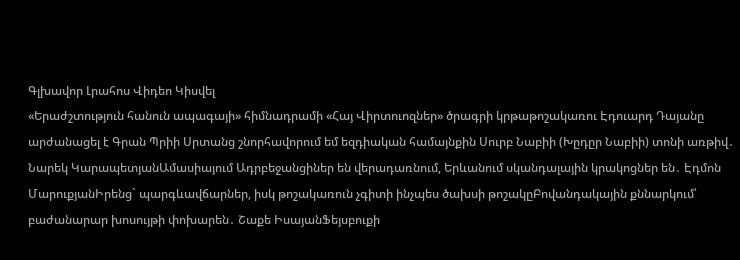Գլխավոր Լրահոս Վիդեո Կիսվել
«Երաժշտություն հանուն ապագայի» հիմնադրամի «Հայ Վիրտուոզներ» ծրագրի կրթաթոշակառու Էդուարդ Դայանը արժանացել է Գրան Պրիի Սրտանց շնորհավորում եմ եզդիական համայնքին Սուրբ Նաբիի (Խըդըր Նաբիի) տոնի առթիվ․ Նարեկ ԿարապետյանԱմասիայում Ադրբեջանցիներ են վերադառնում, Երևանում սկանդալային կրակոցներ են․ Էդմոն ՄարուքյանԻրենց` պարգևավճարներ, իսկ թոշակառուն չգիտի ինչպես ծախսի թոշակըԲովանդակային քննարկում՝ բաժանարար խոսույթի փոխարեն․ Շաքե ԻսայանՖեյսբուքի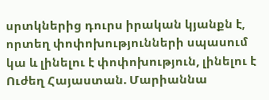սրտկներից դուրս իրական կյանքն է, որտեղ փոփոխությունների սպասում կա և լինելու է փոփոխություն, լինելու է Ուժեղ Հայաստան. Մարիաննա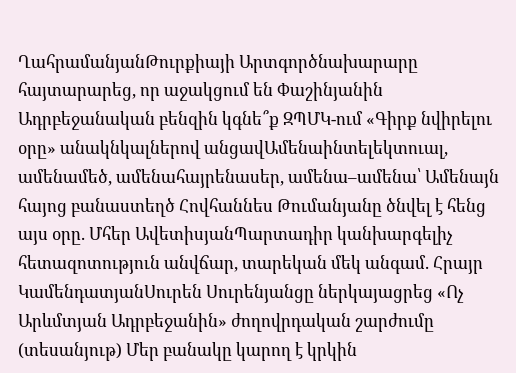ՂահրամանյանԹուրքիայի Արտգործնախարարը հայտարարեց, որ աջակցում են Փաշինյանին Ադրբեջանական բենզին կգնե՞ք ԶՊՄԿ-ում «Գիրք նվիրելու օրը» անակնկալներով անցավԱմենաինտելեկտուալ, ամենամեծ, ամենահայրենասեր, ամենա–ամենա՝ Ամենայն հայոց բանաստեղծ Հովհաննես Թումանյանը ծնվել է հենց այս օրը. Մհեր ԱվետիսյանՊարտադիր կանխարգելիչ հետազոտություն անվճար, տարեկան մեկ անգամ. Հրայր ԿամենդատյանՍուրեն Սուրենյանցը ներկայացրեց «Ոչ Արևմտյան Ադրբեջանին» ժողովրդական շարժումը (տեսանյութ) Մեր բանակը կարող է կրկին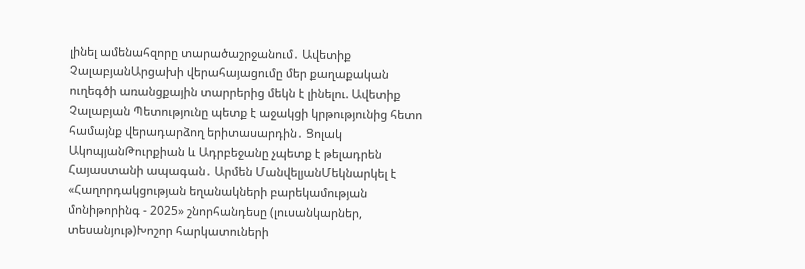լինել ամենահզորը տարածաշրջանում․ Ավետիք ՉալաբյանԱրցախի վերահայացումը մեր քաղաքական ուղեգծի առանցքային տարրերից մեկն է լինելու. Ավետիք Չալաբյան Պետությունը պետք է աջակցի կրթությունից հետո համայնք վերադարձող երիտասարդին․ Ցոլակ ԱկոպյանԹուրքիան և Ադրբեջանը չպետք է թելադրեն Հայաստանի ապագան․ Արմեն ՄանվելյանՄեկնարկել է «Հաղորդակցության եղանակների բարեկամության մոնիթորինգ - 2025» շնորհանդեսը (լուսանկարներ, տեսանյութ)Խոշոր հարկատուների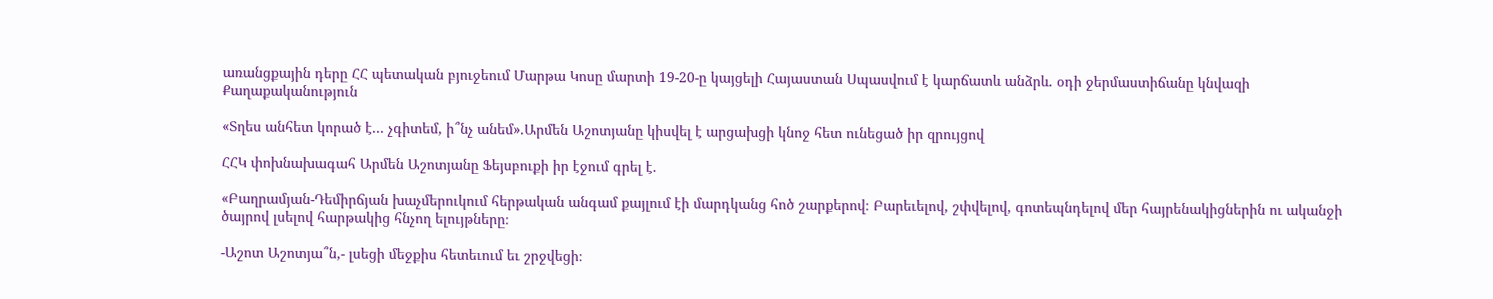առանցքային դերը ՀՀ պետական բյուջեում Մարթա Կոսը մարտի 19-20-ը կայցելի Հայաստան Սպասվում է կարճատև անձրև. օդի ջերմաստիճանը կնվազի
Քաղաքականություն

«Տղես անհետ կորած է... չգիտեմ, ի՞նչ անեմ».Արմեն Աշոտյանը կիսվել է արցախցի կնոջ հետ ունեցած իր զրույցով

ՀՀԿ փոխնախագահ Արմեն Աշոտյանը Ֆեյսբուքի իր էջում գրել է.

«Բաղրամյան-Դեմիրճյան խաչմերուկում հերթական անգամ քայլում էի մարդկանց հոծ շարքերով։ Բարեւելով, շփվելով, գոտեպնդելով մեր հայրենակիցներին ու ականջի ծայրով լսելով հարթակից հնչող ելույթները։

-Աշոտ Աշոտյա՞ն,- լսեցի մեջքիս հետեւում եւ շրջվեցի։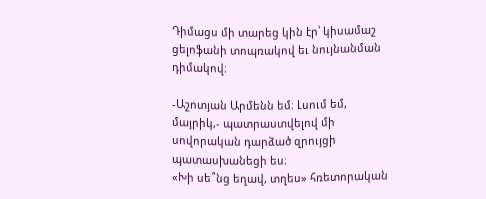Դիմացս մի տարեց կին էր՝ կիսամաշ ցելոֆանի տոպռակով եւ նույնանման դիմակով։

-Աշոտյան Արմենն եմ։ Լսում եմ, մայրիկ,- պատրաստվելով մի սովորական դարձած զրույցի պատասխանեցի ես։
«Խի սե՞նց եղավ, տղես» հռետորական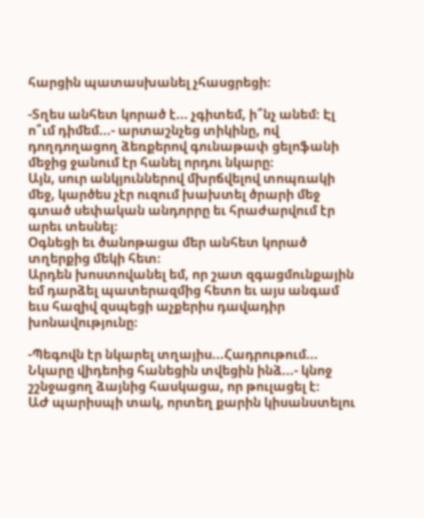հարցին պատասխանել չհասցրեցի։

-Տղես անհետ կորած է... չգիտեմ, ի՞նչ անեմ։ Էլ ո՞ւմ դիմեմ...- արտաշնչեց տիկինը, ով դողդողացող ձեռքերով գունաթափ ցելոֆանի մեջից ջանում էր հանել որդու նկարը։
Այն, սուր անկյուններով մխրճվելով տոպռակի մեջ, կարծես չէր ուզում խախտել ծրարի մեջ գտած սեփական անդորրը եւ հրաժարվում էր արեւ տեսնել։
Օգնեցի եւ ծանոթացա մեր անհետ կորած տղերքից մեկի հետ։
Արդեն խոստովանել եմ, որ շատ զգացմունքային եմ դարձել պատերազմից հետո եւ այս անգամ եւս հազիվ զսպեցի աչքերիս դավադիր խոնավությունը։

-Պեգովն էր նկարել տղայիս...Հադրութում... Նկարը վիդեոից հանեցին տվեցին ինձ...- կնոջ շշնջացող ձայնից հասկացա, որ թուլացել է։
ԱԺ պարիսպի տակ, որտեղ քարին կիսանստելու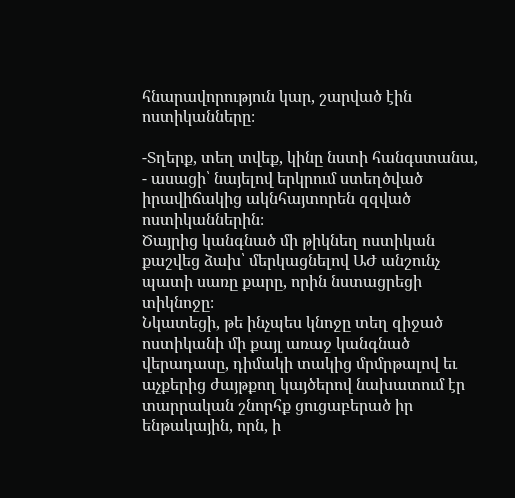հնարավորություն կար, շարված էին ոստիկանները։

-Տղերք, տեղ տվեք, կինը նստի հանգստանա, - ասացի՝ նայելով երկրում ստեղծված իրավիճակից ակնհայտորեն զզված ոստիկաններին։
Ծայրից կանգնած մի թիկնեղ ոստիկան քաշվեց ձախ՝ մերկացնելով ԱԺ անշունչ պատի սառը քարը, որին նստացրեցի տիկնոջը։
Նկատեցի, թե ինչպես կնոջը տեղ զիջած ոստիկանի մի քայլ առաջ կանգնած վերադասը, դիմակի տակից մրմրթալով եւ աչքերից ժայթքող կայծերով նախատում էր տարրական շնորհք ցուցաբերած իր ենթակային, որն, ի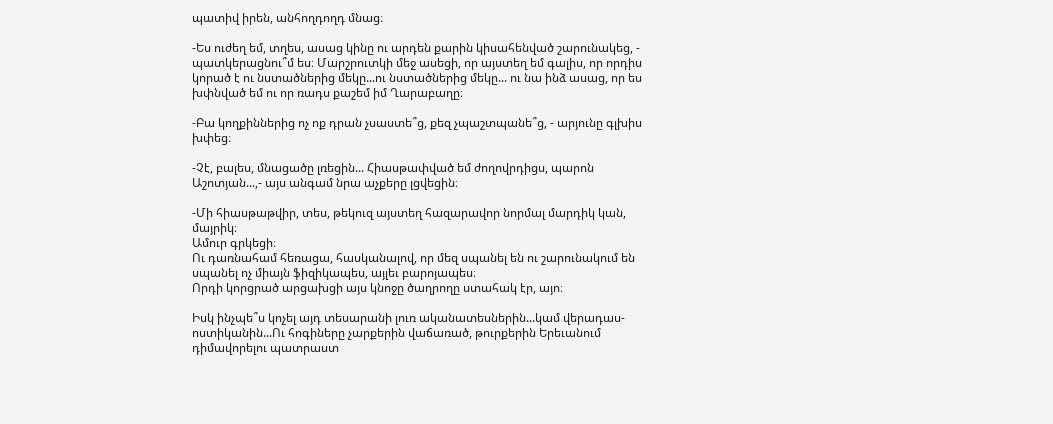պատիվ իրեն, անհողդողդ մնաց։

-Ես ուժեղ եմ, տղես, ասաց կինը ու արդեն քարին կիսահենված շարունակեց, - պատկերացնու՞մ ես։ Մարշրուտկի մեջ ասեցի, որ այստեղ եմ գալիս, որ որդիս կորած է ու նստածներից մեկը...ու նստածներից մեկը... ու նա ինձ ասաց, որ ես խփնված եմ ու որ ռադս քաշեմ իմ Ղարաբաղը։

-Բա կողքիններից ոչ ոք դրան չսաստե՞ց, քեզ չպաշտպանե՞ց, - արյունը գլխիս խփեց։

-Չէ, բալես, մնացածը լռեցին... Հիասթափված եմ ժողովրդիցս, պարոն Աշոտյան...,- այս անգամ նրա աչքերը լցվեցին։

-Մի հիասթաթվիր, տես, թեկուզ այստեղ հազարավոր նորմալ մարդիկ կան, մայրիկ։
Ամուր գրկեցի։
Ու դառնահամ հեռացա, հասկանալով, որ մեզ սպանել են ու շարունակում են սպանել ոչ միայն ֆիզիկապես, այլեւ բարոյապես։
Որդի կորցրած արցախցի այս կնոջը ծաղրողը ստահակ էր, այո։

Իսկ ինչպե՞ս կոչել այդ տեսարանի լուռ ականատեսներին...կամ վերադաս-ոստիկանին...Ու հոգիները չարքերին վաճառած, թուրքերին Երեւանում դիմավորելու պատրաստ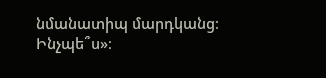նմանատիպ մարդկանց։ Ինչպե՞ս»։